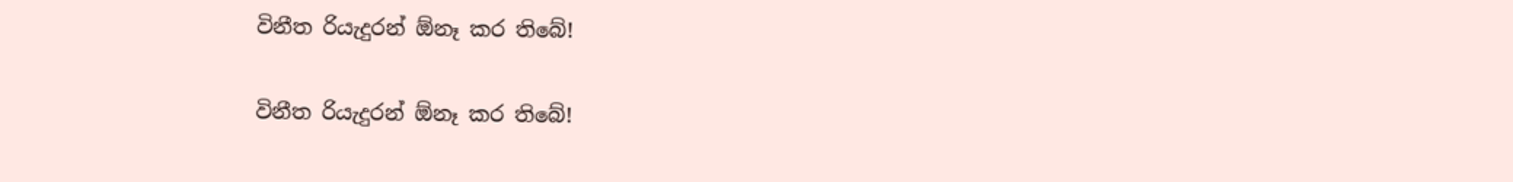විනීත රියැදුරන් ඕනෑ කර තිබේ!

විනීත රියැදුරන් ඕනෑ කර තිබේ!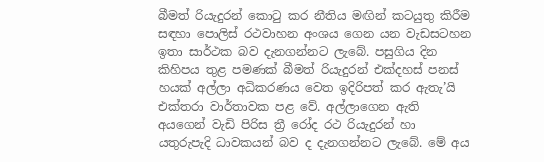බීමත් රියැදුරන් කොටු කර නීතිය මඟින් කටයුතු කිරීම සඳහා පොලිස් රථවාහන අංශය ගෙන යන වැඩසටහන ඉතා සාර්ථක බව දැනගන්නට ලැබේ. පසුගිය දින කිහිපය තුළ පමණක් බීමත් රියැදුරන් එක්දහස් පනස් හයක් අල්ලා අධිකරණය වෙත ඉදිරිපත් කර ඇතැ’යි එක්තරා වාර්තාවක පළ වේ. අල්ලාගෙන ඇති අයගෙන් වැඩි පිරිස ත්‍රී රෝද රථ රියැදුරන් හා යතුරුපැදි ධාවකයන් බව ද දැනගන්නට ලැබේ. මේ අය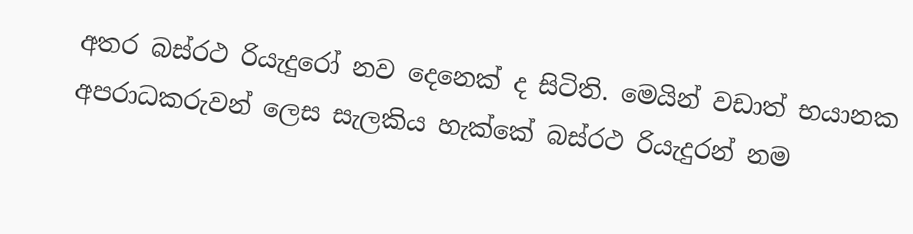අතර බස්රථ රියැදුරෝ නව දෙනෙක් ද සිටිති. මෙයින් වඩාත් භයානක අපරාධකරුවන් ලෙස සැලකිය හැක්කේ බස්රථ රියැදුරන් නම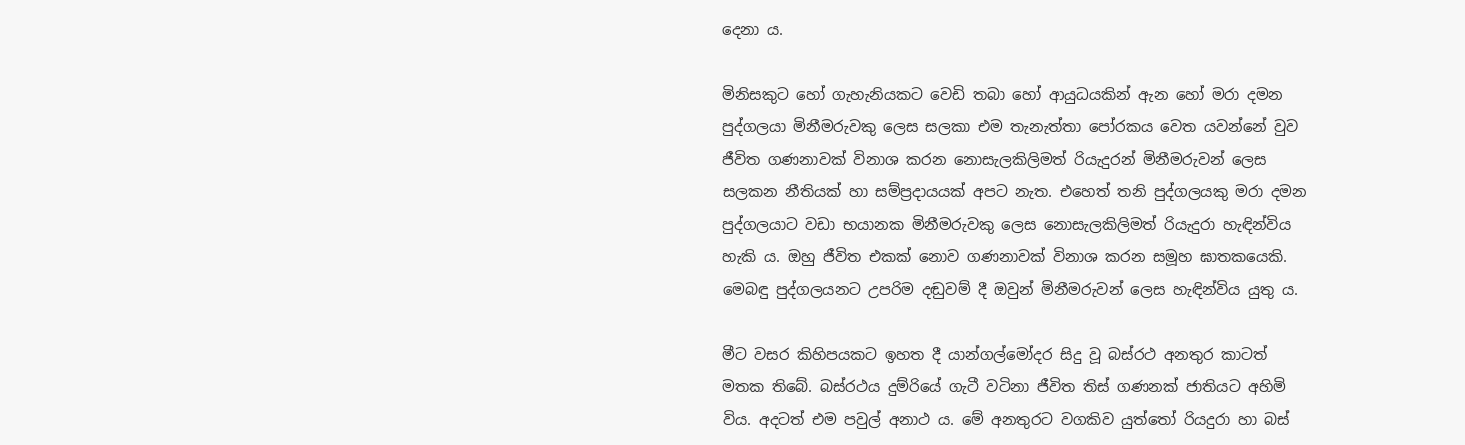දෙනා ය.

මිනිසකුට හෝ ගැහැනියකට වෙඩි තබා හෝ ආයුධයකින් ඇන හෝ මරා දමන පුද්ගලයා මිනීමරුවකු ලෙස සලකා එම තැනැත්තා පෝරකය වෙත යවන්නේ වුව ජීවිත ගණනාවක් විනාශ කරන නොසැලකිලිමත් රියැදුරන් මිනීමරුවන් ලෙස සලකන නීතියක් හා සම්ප්‍රදායයක් අපට නැත. එහෙත් තනි පුද්ගලයකු මරා දමන පුද්ගලයාට වඩා භයානක මිනීමරුවකු ලෙස නොසැලකිලිමත් රියැදුරා හැඳින්විය හැකි ය. ඔහු ජීවිත එකක් නොව ගණනාවක් විනාශ කරන සමූහ ඝාතකයෙකි. මෙබඳු පුද්ගලයනට උපරිම දඬුවම් දී ඔවුන් මිනීමරුවන් ලෙස හැඳින්විය යුතු ය.

මීට වසර කිහිපයකට ඉහත දී යාන්ගල්මෝදර සිදු වූ බස්රථ අනතුර කාටත් මතක තිබේ. බස්රථය දුම්රියේ ගැටී වටිනා ජීවිත තිස් ගණනක් ජාතියට අහිමි විය. අදටත් එම පවුල් අනාථ ය. මේ අනතුරට වගකිව යුත්තෝ රියදුරා හා බස්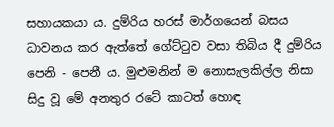සහායකයා ය. දුම්රිය හරස් මාර්ගයෙන් බසය ධාවනය කර ඇත්තේ ගේට්ටුව වසා තිබිය දී දුම්රිය පෙනි - පෙනී ය. මුළුමනින් ම නොසැලකිල්ල නිසා සිදු වූ මේ අනතුර රටේ කාටත් හොඳ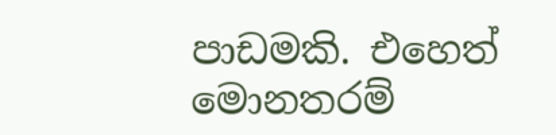පාඩමකි. එහෙත් මොනතරම්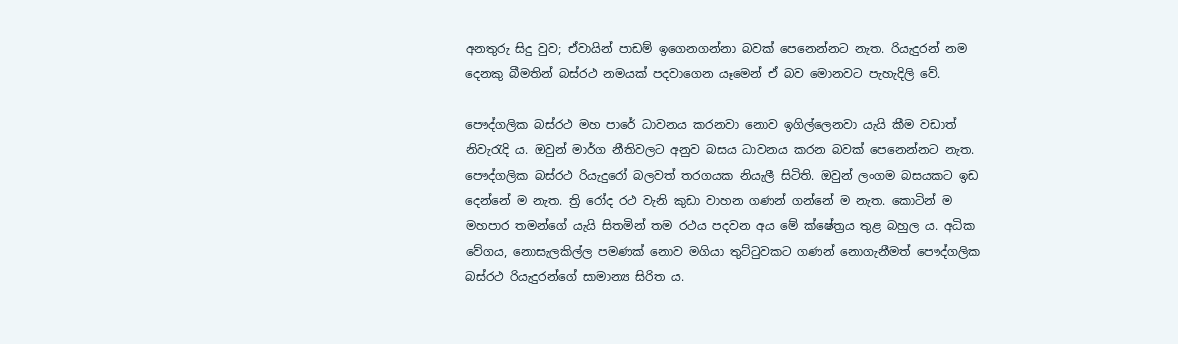අනතුරු සිදු වුව; ඒවායින් පාඩම් ඉගෙනගන්නා බවක් පෙනෙන්නට නැත. රියැදුරන් නම දෙනකු බීමතින් බස්රථ නමයක් පදවාගෙන යෑමෙන් ඒ බව මොනවට පැහැදිලි වේ.

පෞද්ගලික බස්රථ මහ පාරේ ධාවනය කරනවා නොව ඉගිල්ලෙනවා යැයි කීම වඩාත් නිවැරැදි ය. ඔවුන් මාර්ග නීතිවලට අනුව බසය ධාවනය කරන බවක් පෙනෙන්නට නැත. පෞද්ගලික බස්රථ රියැදුරෝ බලවත් තරගයක නියැලී සිටිති. ඔවුන් ලංගම බසයකට ඉඩ දෙන්නේ ම නැත. ත්‍රි රෝද රථ වැනි කුඩා වාහන ගණන් ගන්නේ ම නැත. කොටින් ම මහපාර තමන්ගේ යැයි සිතමින් තම රථය පදවන අය මේ ක්ෂේත්‍රය තුළ බහුල ය. අධික වේගය, නොසැලකිල්ල පමණක් නොව මගියා තුට්ටුවකට ගණන් නොගැනීමත් පෞද්ගලික බස්රථ රියැදුරන්ගේ සාමාන්‍ය සිරිත ය.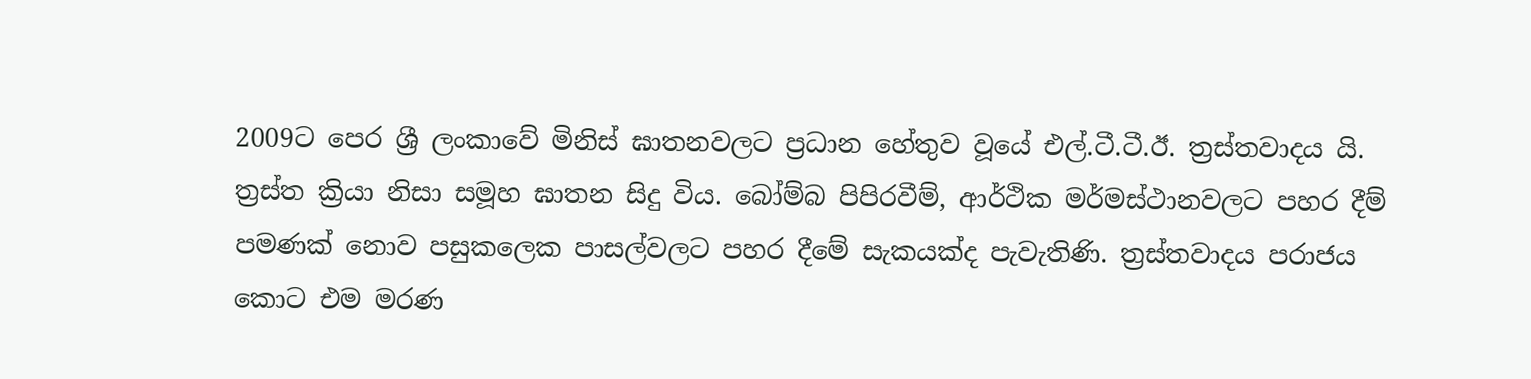2009ට පෙර ශ්‍රී ලංකාවේ මිනිස් ඝාතනවලට ප්‍රධාන හේතුව වූයේ එල්.ටී.ටී.ඊ. ත්‍රස්තවාදය යි. ත්‍රස්ත ක්‍රියා නිසා සමූහ ඝාතන සිදු විය. බෝම්බ පිපිරවීම්, ආර්ථික මර්මස්ථානවලට පහර දීම් පමණක් නොව පසුකලෙක පාසල්වලට පහර දීමේ සැකයක්ද පැවැතිණි. ත්‍රස්තවාදය පරාජය කොට එම මරණ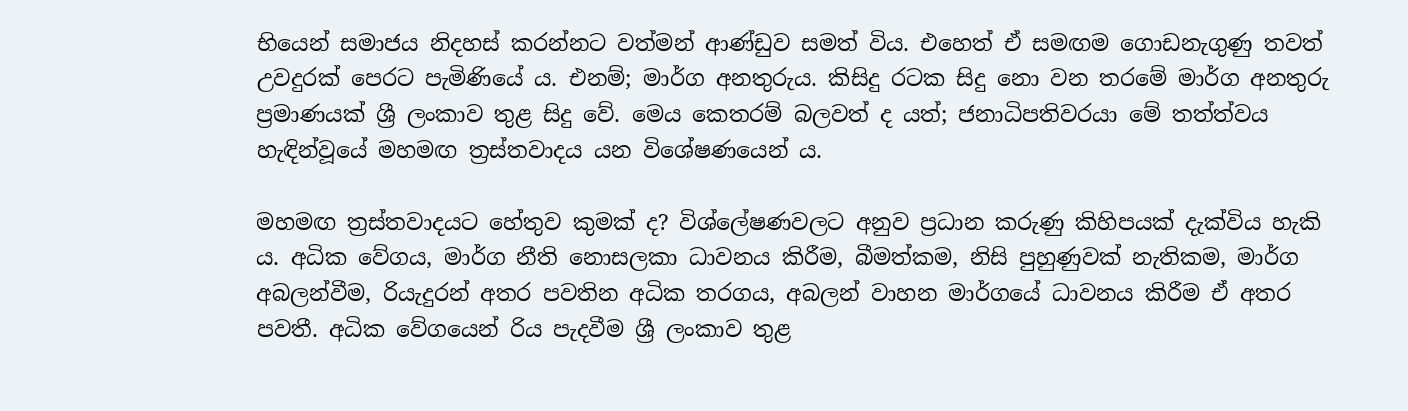භියෙන් සමාජය නිදහස් කරන්නට වත්මන් ආණ්ඩුව සමත් විය. එහෙත් ඒ සමඟම ගොඩනැගුණු තවත් උවදුරක් පෙරට පැමිණියේ ය. එනම්; මාර්ග අනතුරුය. කිසිදු රටක සිදු නො වන තරමේ මාර්ග අනතුරු ප්‍රමාණයක් ශ්‍රී ලංකාව තුළ සිදු වේ. මෙය කෙතරම් බලවත් ද යත්; ජනාධිපතිවරයා මේ තත්ත්වය හැඳින්වූයේ මහමඟ ත්‍රස්තවාදය යන විශේෂණයෙන් ය.

මහමඟ ත්‍රස්තවාදයට හේතුව කුමක් ද? විශ්ලේෂණවලට අනුව ප්‍රධාන කරුණු කිහිපයක් දැක්විය හැකි ය. අධික වේගය, මාර්ග නීති නොසලකා ධාවනය කිරීම, බීමත්කම, නිසි පුහුණුවක් නැතිකම, මාර්ග අබලන්වීම, රියැදුරන් අතර පවතින අධික තරගය, අබලන් වාහන මාර්ගයේ ධාවනය කිරීම ඒ අතර පවතී. අධික වේගයෙන් රිය පැදවීම ශ්‍රී ලංකාව තුළ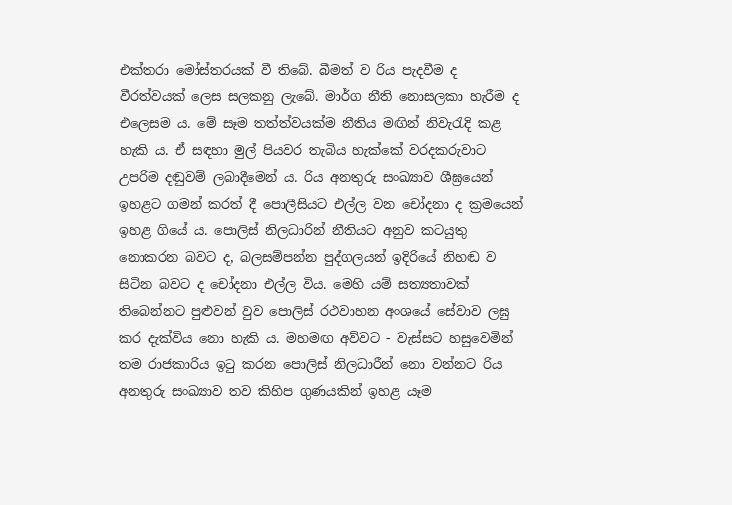එක්තරා මෝස්තරයක් වී තිබේ. බීමත් ව රිය පැදවීම ද වීරත්වයක් ලෙස සලකනු ලැබේ. මාර්ග නීති නොසලකා හැරීම ද එලෙසම ය. මේ සෑම තත්ත්වයක්ම නීතිය මඟින් නිවැරැදි කළ හැකි ය. ඒ සඳහා මුල් පියවර තැබිය හැක්කේ වරදකරුවාට උපරිම දඬුවම් ලබාදීමෙන් ය. රිය අනතුරු සංඛ්‍යාව ශීඝ්‍රයෙන් ඉහළට ගමන් කරත් දී පොලීසියට එල්ල වන චෝදනා ද ක්‍රමයෙන් ඉහළ ගියේ ය. පොලිස් නිලධාරින් නීතියට අනුව කටයුතු නොකරන බවට ද, බලසම්පන්න පුද්ගලයන් ඉදිරියේ නිහඬ ව සිටින බවට ද චෝදනා එල්ල විය. මෙහි යම් සත්‍යතාවක් තිබෙන්නට පුළුවන් වුව පොලිස් රථවාහන අංශයේ සේවාව ලඝු කර දැක්විය නො හැකි ය. මහමඟ අව්වට - වැස්සට හසුවෙමින් තම රාජකාරිය ඉටු කරන පොලිස් නිලධාරීන් නො වන්නට රිය අනතුරු සංඛ්‍යාව තව කිහිප ගුණයකින් ඉහළ යෑම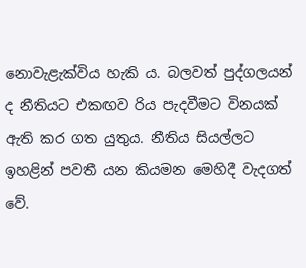නොවැළැක්විය හැකි ය. බලවත් පුද්ගලයන් ද නීතියට එකඟව රිය පැදවීමට විනයක් ඇති කර ගත යුතුය. නීතිය සියල්ලට ඉහළින් පවතී යන කියමන මෙහිදී වැදගත් වේ.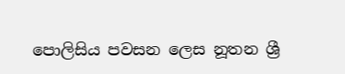පොලිසිය පවසන ලෙස නූතන ශ්‍රී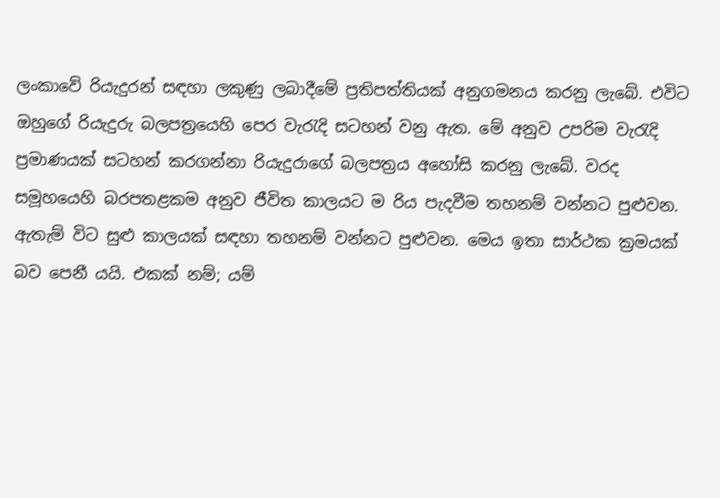ලංකාවේ රියැදුරන් සඳහා ලකුණු ලබාදීමේ ප්‍රතිපත්තියක් අනුගමනය කරනු ලැබේ. එවිට ඔහුගේ රියැදුරු බලපත්‍රයෙහි පෙර වැරැදි සටහන් වනු ඇත. මේ අනුව උපරිම වැරැදි ප්‍රමාණයක් සටහන් කරගන්නා රියැදුරාගේ බලපත්‍රය අහෝසි කරනු ලැබේ. වරද සමූහයෙහි බරපතළකම අනුව ජීවිත කාලයට ම රිය පැදවීම තහනම් වන්නට පුළුවන. ඇතැම් විට සුළු කාලයක් සඳහා තහනම් වන්නට පුළුවන. මෙය ඉතා සාර්ථක ක්‍රමයක් බව පෙනී යයි. එකක් නම්; යම්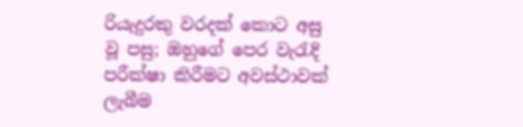රියැදුරකු වරදක් කොට අසු වූ පසු; ඔහුගේ පෙර වැරැදි පරීක්ෂා කිරීමට අවස්ථාවක් ලැබීම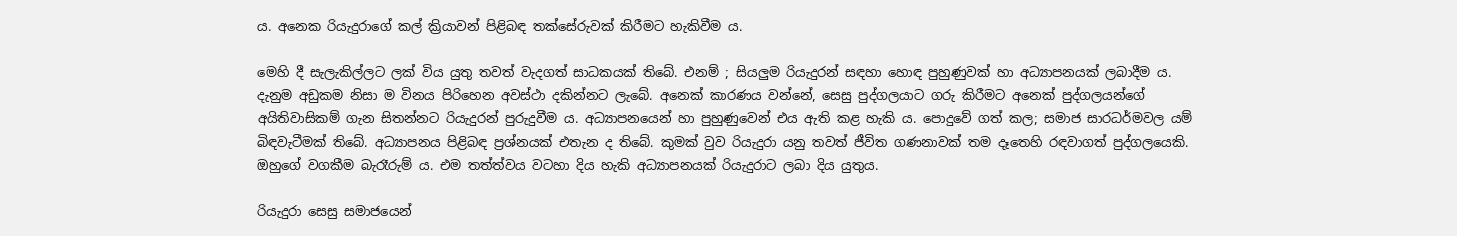ය. අනෙක රියැදුරාගේ කල් ක්‍රියාවන් පිළිබඳ තක්සේරුවක් කිරීමට හැකිවීම ය.

මෙහි දී සැලැකිල්ලට ලක් විය යුතු තවත් වැදගත් සාධකයක් තිබේ. එනම් ; සියලුම රියැදුරන් සඳහා හොඳ පුහුණුවක් හා අධ්‍යාපනයක් ලබාදීම ය. දැනුම අඩුකම නිසා ම විනය පිරිහෙන අවස්ථා දකින්නට ලැබේ. අනෙක් කාරණය වන්නේ, සෙසු පුද්ගලයාට ගරු කිරීමට අනෙක් පුද්ගලයන්ගේ අයිතිවාසිකම් ගැන සිතන්නට රියැදුරන් පුරුදුවීම ය. අධ්‍යාපනයෙන් හා පුහුණුවෙන් එය ඇති කළ හැකි ය. පොදුවේ ගත් කල; සමාජ සාරධර්මවල යම් බිඳවැටීමක් තිබේ. අධ්‍යාපනය පිළිබඳ ප්‍රශ්නයක් එතැන ද තිබේ. කුමක් වුව රියැදුරා යනු තවත් ජීවිත ගණනාවක් තම දෑතෙහි රඳවාගත් පුද්ගලයෙකි. ඔහුගේ වගකීම බැරෑරුම් ය. එම තත්ත්වය වටහා දිය හැකි අධ්‍යාපනයක් රියැදුරාට ලබා දිය යුතුය.

රියැදුරා සෙසු සමාජයෙන්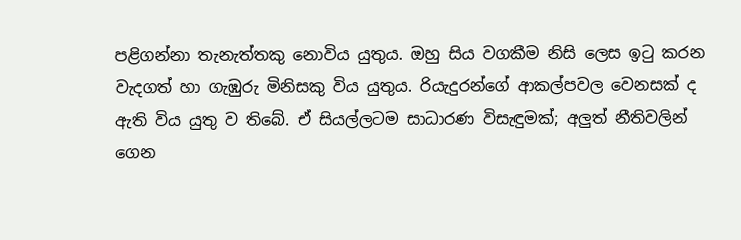පළිගන්නා තැනැත්තකු නොවිය යුතුය. ඔහු සිය වගකීම නිසි ලෙස ඉටු කරන වැදගත් හා ගැඹුරු මිනිසකු විය යුතුය. රියැදුරන්ගේ ආකල්පවල වෙනසක් ද ඇති විය යුතු ව තිබේ. ඒ සියල්ලටම සාධාරණ විසැඳුමක්; අලුත් නීතිවලින් ගෙන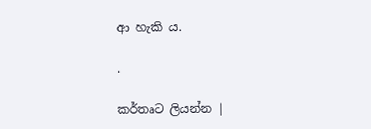ආ හැකි ය.

.

කර්තෘට ලියන්න |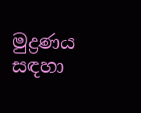මුද්‍රණය සඳහා